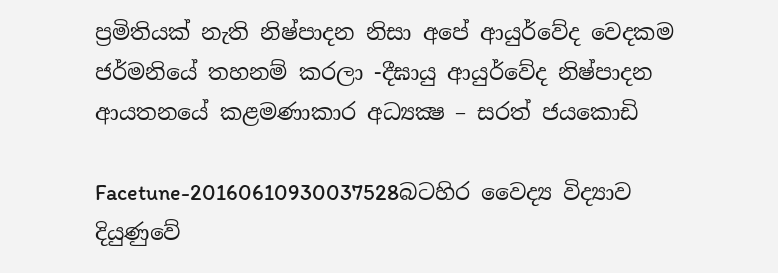ප්‍රමිතියක් නැති නිෂ්පාදන නිසා අපේ ආයුර්වේද වෙදකම ජර්මනියේ තහනම් කරලා -දීඝායු ආයුර්වේද නිෂ්පාදන ආයතනයේ කළමණාකාර අධ්‍යක්‍ෂ – සරත් ජයකොඩි

Facetune-20160610930037528බටහිර වෛද්‍ය විද්‍යාව  දියුණුවේ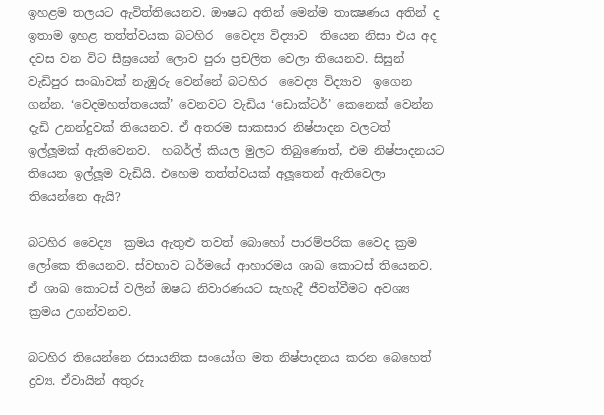ඉහළම තලයට ඇවිත්තියෙනව. ඖෂධ අතින් මෙන්ම තාක්‍ෂණය අතින් ද ඉතාම ඉහළ තත්ත්වයක බටහිර  වෛද්‍ය විද්‍යාව  තියෙන නිසා එය අද දවස වන විට සීඝ්‍රයෙන් ලොව පුරා ප්‍රචලිත වෙලා තියෙනව. සිසුන් වැඩිපුර සංඛාවක් නැඹුරු වෙන්නේ බටහිර  වෛද්‍ය විද්‍යාව  ඉගෙන ගන්න. ‘වෙදමහත්තයෙක්’ වෙනවට වැඩිය ‘ඩොක්ටර්’ කෙනෙක් වෙන්න දැඩි උනන්දුවක් තියෙනව. ඒ අතරම සාකසාර නිෂ්පාදන වලටත් ඉල්ලූමක් ඇතිවෙනව.  හබර්ල් කියල මුලට තිබුණොත්, එම නිෂ්පාදනයට තියෙන ඉල්ලූම වැඩියි. එහෙම තත්ත්වයක් අලූතෙන් ඇතිවෙලා තියෙන්නෙ ඇයි?

බටහිර වෛද්‍ය  ක්‍රමය ඇතුළු තවත් බොහෝ පාරම්පරික වෛද ක්‍රම ලෝකෙ තියෙනව. ස්වභාව ධර්මයේ ආහාරමය ශාඛ කොටස් තියෙනව. ඒ ශාඛ කොටස් වලින් ඔෂධ නිවාරණයට සැහැදී ජීවත්වීමට අවශ්‍ය ක්‍රමය උගන්වනව.

බටහිර තියෙන්නෙ රසායනික සංයෝග මත නිෂ්පාදනය කරන බෙහෙත් ද්‍රව්‍ය. ඒවායින් අතුරු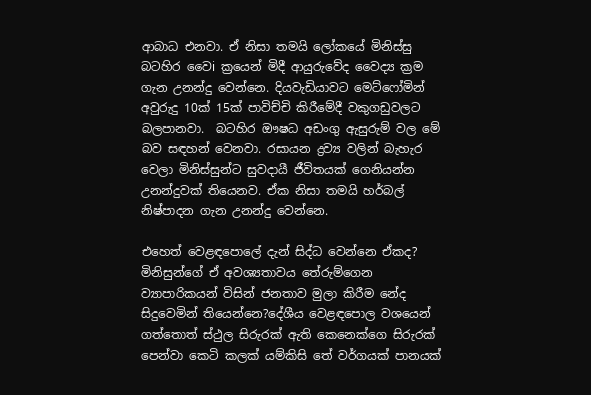ආබාධ එනවා. ඒ නිසා තමයි ලෝකයේ මිනිස්සු බටහිර වෛi ක්‍රයෙන් මිදී ආයුරුවේද වෛද්‍ය ක්‍රම ගැන උනන්දු වෙන්නෙ. දියවැඩියාවට මෙට්ෆෝමින් අවුරුදු 10ක් 15ක් පාවිච්චි කිරීමේදී වකුගඩුවලට බලපානවා.  බටහිර ඖෂධ අඩංගු ඇසුරුම් වල මේ බව සඳහන් වෙනවා. රසායන ද්‍රව්‍ය වලින් බැහැර වෙලා මිනිස්සුන්ට සුවදායී ජීවිතයක් ගෙනියන්න උනන්දුවක් තියෙනව. ඒක නිසා තමයි හර්බල් නිෂ්පාදන ගැන උනන්දු වෙන්නෙ.

එහෙත් වෙළඳපොලේ දැන් සිද්ධ වෙන්නෙ ඒකද? මිනිසුන්ගේ ඒ අවශ්‍යතාවය තේරුම්ගෙන ව්‍යාපාරිකයන් විසින් ජනතාව මුලා කිරීම නේද සිදුවෙමින් තියෙන්නෙ?දේශීය වෙළඳපොල වශයෙන් ගත්තොත් ස්ථුල සිරුරක් ඇති කෙනෙක්ගෙ සිරුරක් පෙන්වා කෙටි කලක් යම්කිසි තේ වර්ගයක් පානයක්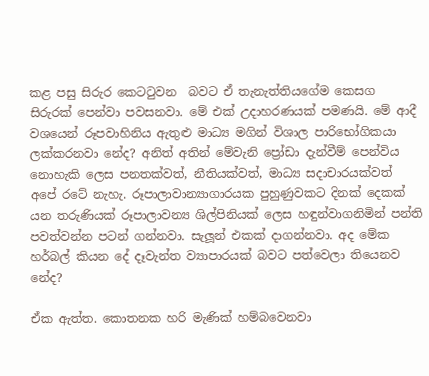කළ පසු සිරුර කෙටටුවන  බවට ඒ තැනැත්තියගේම කෙසග සිරුරක් පෙන්වා පවසනවා. මේ එක් උදාහරණයක් පමණයි. මේ ආදී වශයෙන් රූපවාහිනිය ඇතුළු මාධ්‍ය මගින් විශාල පාරිභෝගිකයා ලක්කරනවා නේද? අනිත් අතින් මේවැනි ප්‍රෝඩා දැන්වීම් පෙන්විය නොහැකි ලෙස පනතක්වත්, නීතියක්වත්, මාධ්‍ය සදාචාරයක්වත් අපේ රටේ නැහැ. රූපාලාවාන්‍යාගාරයක පුහුණුවකට දිනක් දෙකක් යන තරුණියක් රූපාලාවන්‍ය ශිල්පිනියක් ලෙස හඳුන්වාගනිමින් පන්ති පවත්වන්න පටන් ගන්නවා. සැලූන් එකක් දාගන්නවා. අද මේක හර්බල් කියන දේ දෑවැන්ත ව්‍යාපාරයක් බවට පත්වෙලා තියෙනව නේද?

ඒක ඇත්ත. කොතනක හරි මැණික් හම්බවෙනවා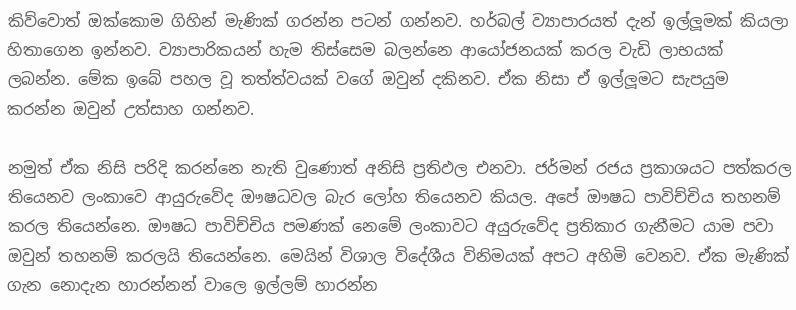කිව්වොත් ඔක්කොම ගිහින් මැණික් ගරන්න පටන් ගන්නව. හර්බල් ව්‍යාපාරයත් දැන් ඉල්ලූමක් කියලා හිතාගෙන ඉන්නව. ව්‍යාපාරිකයන් හැම තිස්සෙම බලන්නෙ ආයෝජනයක් කරල වැඩි ලාභයක් ලබන්න. මේක ඉබේ පහල වූ තත්ත්වයක් වගේ ඔවුන් දකිනව. ඒක නිසා ඒ ඉල්ලූමට සැපයුම කරන්න ඔවුන් උත්සාහ ගන්නව.

නමුත් ඒක නිසි පරිදි කරන්නෙ නැති වුණොත් අනිසි ප්‍රතිඵල එනවා. ජර්මන් රජය ප්‍රකාශයට පත්කරල තියෙනව ලංකාවෙ ආයුරුවේද ඖෂධවල බැර ලෝහ තියෙනව කියල. අපේ ඖෂධ පාවිච්චිය තහනම් කරල තියෙන්නෙ. ඖෂධ පාවිච්චිය පමණක් නෙමේ ලංකාවට අයුරුවේද ප්‍රතිකාර ගැනීමට යාම පවා ඔවුන් තහනම් කරලයි තියෙන්නෙ. මෙයින් විශාල විදේශීය විනිමයක් අපට අහිමි වෙනව. ඒක මැණික් ගැන නොදැන හාරන්නන් වාලෙ ඉල්ලම් හාරන්න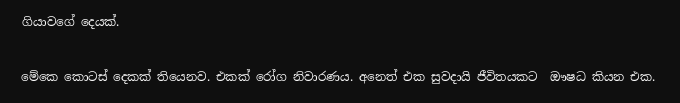ගියාවගේ දෙයක්.

මේකෙ කොටස් දෙකක් තියෙනව. එකක් රෝග නිවාරණය. අනෙත් එක සුවදායි ජීවිතයකට  ඖෂධ කියන එක.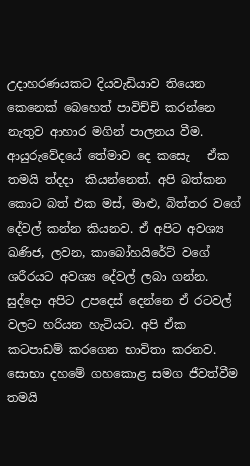උදාහරණයකට දියවැඩියාව තියෙන කෙනෙක් බෙහෙත් පාවිච්චි කරන්නෙ නැතුව ආහාර මගින් පාලනය වීම. ආයුරුවේදයේ තේමාව දෙ කසෙැ   ඒක තමයි ත්‍දදා  කියන්නෙත්. අපි බත්කන කොට බත් එක මස්, මාළු, බිත්තර වගේ දේවල් කන්න කියනව. ඒ අපිට අවශ්‍ය ඛණිජ, ලවන, කාබෝහයිරේට් වගේ ශරීරයට අවශ්‍ය දේවල් ලබා ගන්න. සුද්දො අපිට උපදෙස් දෙන්නෙ ඒ රටවල් වලට හරියන හැටියට. අපි ඒක කටපාඩම් කරගෙන භාවිතා කරනව. සොභා දහමේ ගහකොළ සමග ජීවත්වීම තමයි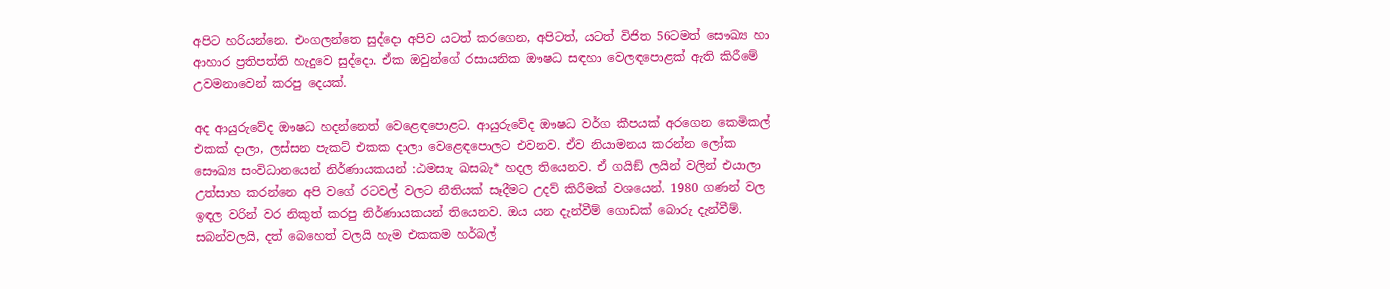අපිට හරියන්නෙ. එංගලන්තෙ සුද්දො අපිව යටත් කරගෙන, අපිටත්, යටත් විජිත 56ටමත් සෞඛ්‍ය හා ආහාර ප්‍රතිපත්ති හැදුවෙ සුද්දො. ඒක ඔවුන්ගේ රසායනික ඖෂධ සඳහා වෙලඳපොළක් ඇති කිරීමේ උවමනාවෙන් කරපු දෙයක්.

අද ආයුරුවේද ඖෂධ හදන්නෙත් වෙළෙඳපොළට. ආයුරුවේද ඖෂධ වර්ග කීපයක් අරගෙන කෙමිකල් එකක් දාලා, ලස්සන පැකට් එකක දාලා වෙළෙඳපොලට එවනව. ඒව නියාමනය කරන්න ලෝක සෞඛ්‍ය සංවිධානයෙන් නිර්ණායකයන් :ඨමසාැ ඛසබැ* හදල තියෙනව. ඒ ගයිඞ් ලයින් වලින් එයාලා උත්සාහ කරන්නෙ අපි වගේ රටවල් වලට නීතියක් සෑදීමට උදව් කිරීමක් වශයෙන්. 1980 ගණන් වල ඉඳල වරින් වර නිකුත් කරපු නිර්ණායකයන් තියෙනව. ඔය යන දැන්වීම් ගොඩක් බොරු දැන්වීම්. සබන්වලයි, දත් බෙහෙත් වලයි හැම එකකම හර්බල්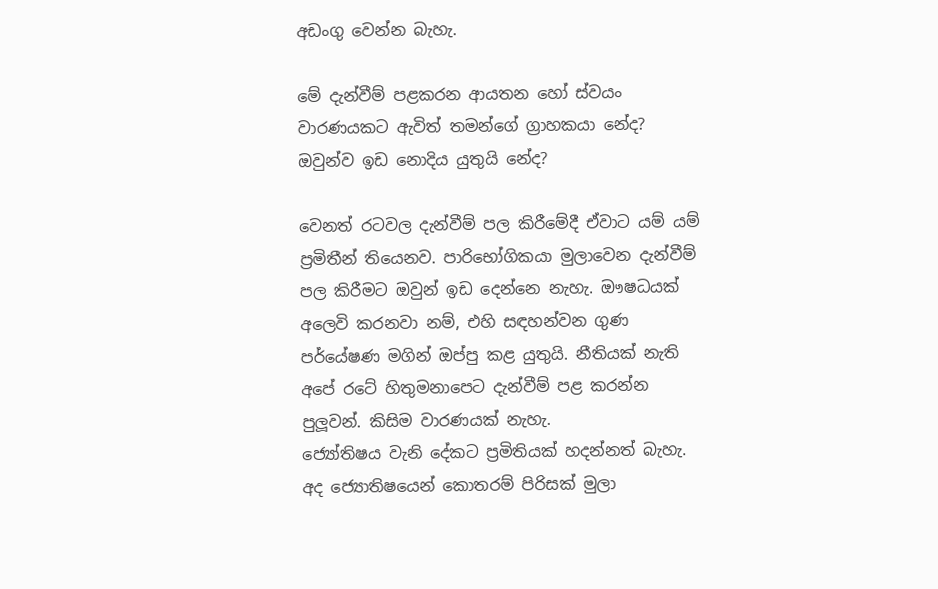අඩංගු වෙන්න බැහැ.

මේ දැන්වීම් පළකරන ආයතන හෝ ස්වයං වාරණයකට ඇවිත් තමන්ගේ ග්‍රාහකයා නේද? ඔවුන්ව ඉඩ නොදිය යුතුයි නේද?

වෙනත් රටවල දැන්වීම් පල කිරීමේදී ඒවාට යම් යම් ප්‍රමිතීන් තියෙනව. පාරිභෝගිකයා මුලාවෙන දැන්වීම් පල කිරීමට ඔවුන් ඉඩ දෙන්නෙ නැහැ. ඖෂධයක් අලෙවි කරනවා නම්, එහි සඳහන්වන ගුණ පර්යේෂණ මගින් ඔප්පු කළ යුතුයි. නීතියක් නැති අපේ රටේ හිතුමනාපෙට දැන්වීම් පළ කරන්න පුලූවන්. කිසිම වාරණයක් නැහැ.
ජ්‍යෝතිෂය වැනි දේකට ප්‍රමිතියක් හදන්නත් බැහැ. අද ජ්‍යොතිෂයෙන් කොතරම් පිරිසක් මුලා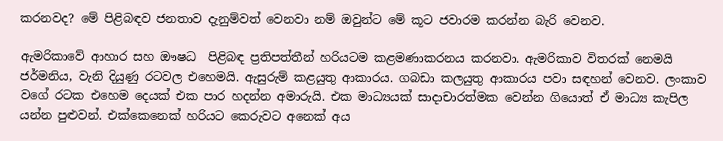කරනවද? මේ පිළිබඳව ජනතාව දැනුම්වත් වෙනවා නම් ඔවුන්ට මේ කූට ජවාරම කරන්න බැරි වෙනව.

ඇමරිකාවේ ආහාර සහ ඖෂධ  පිළිබඳ ප්‍රතිපත්තීන් හරියටම කළමණාකරනය කරනවා. ඇමරිකාව විතරක් නෙමයි ජර්මනිය, වැනි දියුණු රටවල එහෙමයි. ඇසුරුම් කළයුතු ආකාරය. ගබඩා කලයුතු ආකාරය පවා සඳහන් වෙනව. ලංකාව වගේ රටක එහෙම දෙයක් එක පාර හදන්න අමාරුයි. එක මාධ්‍යයක් සාදාචාරත්මක වෙන්න ගියොත් ඒ මාධ්‍ය කැපිල යන්න පුළුවන්. එක්කෙනෙක් හරියට කෙරුවට අනෙක් අය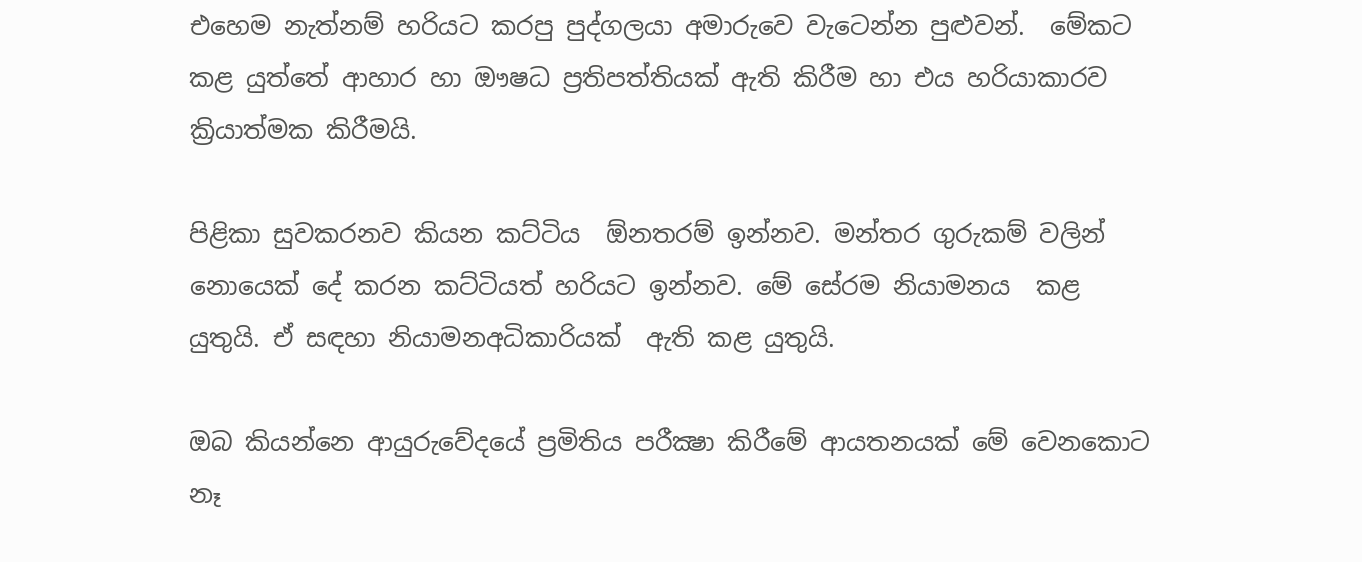එහෙම නැත්නම් හරියට කරපු පුද්ගලයා අමාරුවෙ වැටෙන්න පුළුවන්.  මේකට කළ යුත්තේ ආහාර හා ඖෂධ ප්‍රතිපත්තියක් ඇති කිරීම හා එය හරියාකාරව ක්‍රියාත්මක කිරීමයි.

පිළිකා සුවකරනව කියන කට්ටිය  ඕනතරම් ඉන්නව. මන්තර ගුරුකම් වලින් නොයෙක් දේ කරන කට්ටියත් හරියට ඉන්නව. මේ සේරම නියාමනය  කළ යුතුයි. ඒ සඳහා නියාමනඅධිකාරියක්  ඇති කළ යුතුයි.

ඔබ කියන්නෙ ආයුරුවේදයේ ප්‍රමිතිය පරීක්‍ෂා කිරීමේ ආයතනයක් මේ වෙනකොට නෑ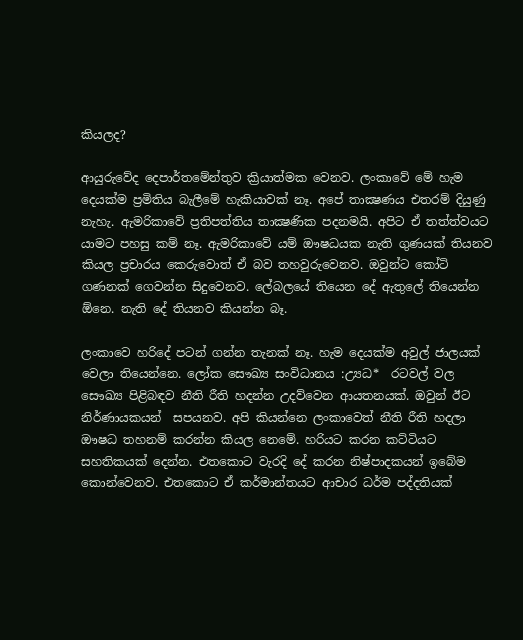කියලද?

ආයුරුවේද දෙපාර්තමේන්තුව ක්‍රියාත්මක වෙනව. ලංකාවේ මේ හැම දෙයක්ම ප්‍රමිතිය බැලීමේ හැකියාවක් නෑ. අපේ තාක්‍ෂණය එතරම් දියුණු නැහැ. ඇමරිකාවේ ප්‍රතිපත්තිය තාක්‍ෂණික පදනමයි. අපිට ඒ තත්ත්වයට  යාමට පහසු කම් නෑ. ඇමරිකාවේ යම් ඖෂධයක නැති ගුණයක් තියනව කියල ප්‍රචාරය කෙරුවොත් ඒ බව තහවුරුවෙනව. ඔවුන්ට කෝටි ගණනක් ගෙවන්න සිදුවෙනව. ලේබලයේ තියෙන දේ ඇතුලේ තියෙන්න  ඕනෙ. නැති දේ තියනව කියන්න බෑ.

ලංකාවෙ හරිදේ පටන් ගන්න තැනක් නෑ. හැම දෙයක්ම අවුල් ජාලයක් වෙලා තියෙන්නෙ. ලෝක සෞඛ්‍ය සංවිධානය :උ්‍යධ*  රටවල් වල සෞඛ්‍ය පිළිබඳව නීති රීති හදන්න උදව්වෙන ආයතනයක්. ඔවුන් ඊට නිර්ණායකයන්  සපයනව. අපි කියන්නෙ ලංකාවෙත් නීති රීති හදලා ඖෂධ තහනම් කරන්න කියල නෙමේ. හරියට කරන කට්ටියට සහතිකයක් දෙන්න. එතකොට වැරදි දේ කරන නිෂ්පාදකයන් ඉබේම කොන්වෙනව. එතකොට ඒ කර්මාන්තයට ආචාර ධර්ම පද්දතියක්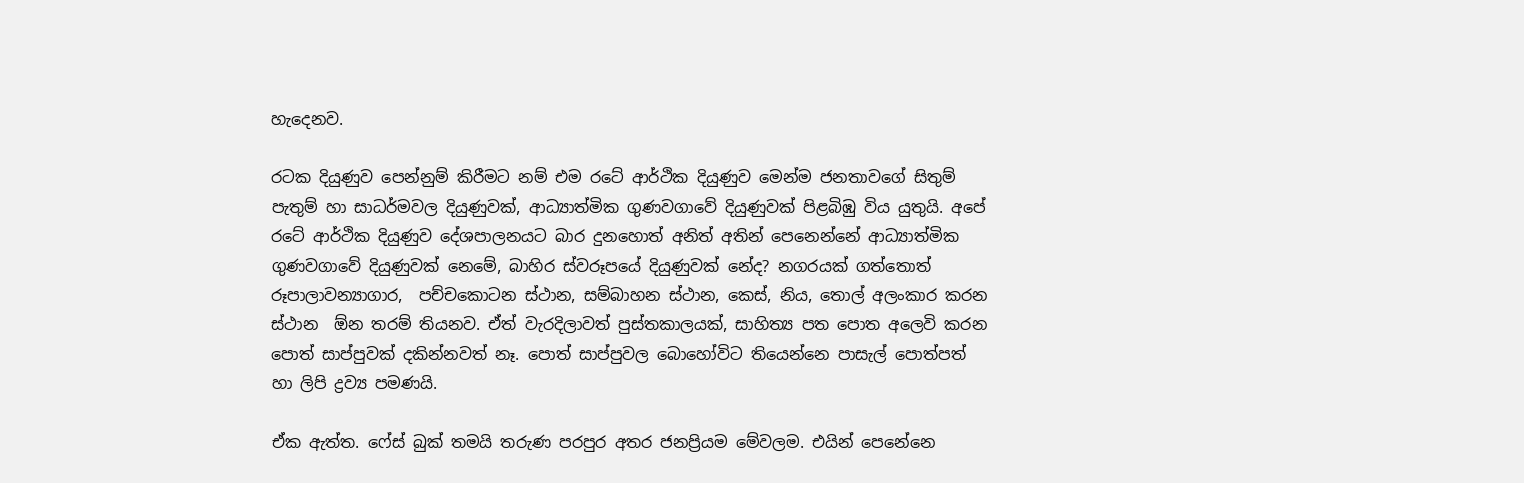හැදෙනව.

රටක දියුණුව පෙන්නුම් කිරීමට නම් එම රටේ ආර්ථික දියුණුව මෙන්ම ජනතාවගේ සිතුම් පැතුම් හා සාධර්මවල දියුණුවක්, ආධ්‍යාත්මික ගුණවගාවේ දියුණුවක් පිළබිඹු විය යුතුයි. අපේ රටේ ආර්ථික දියුණුව දේශපාලනයට බාර දුනහොත් අනිත් අතින් පෙනෙන්නේ ආධ්‍යාත්මික ගුණවගාවේ දියුණුවක් නෙමේ, බාහිර ස්වරූපයේ දියුණුවක් නේද? නගරයක් ගත්තොත් රූපාලාවන්‍යාගාර,  පච්චකොටන ස්ථාන, සම්බාහන ස්ථාන, කෙස්, නිය, තොල් අලංකාර කරන ස්ථාන  ඕන තරම් තියනව. ඒත් වැරදිලාවත් පුස්තකාලයක්, සාහිත්‍ය පත පොත අලෙවි කරන පොත් සාප්පුවක් දකින්නවත් නෑ. පොත් සාප්පුවල බොහෝවිට තියෙන්නෙ පාසැල් පොත්පත් හා ලිපි ද්‍රව්‍ය පමණයි.

ඒක ඇත්ත. ෆේස් බුක් තමයි තරුණ පරපුර අතර ජනප්‍රියම මේවලම. එයින් පෙනේනෙ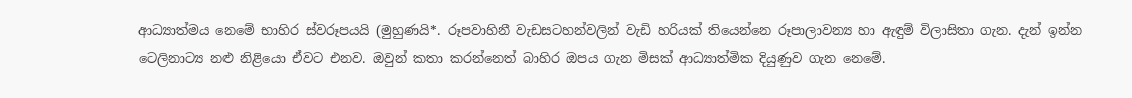ආධ්‍යාත්මය නෙමේ භාහිර ස්වරූපයයි (මුහුණයි*. රූපවාහිනී වැඩසටහන්වලින් වැඩි හරියක් තියෙන්නෙ රූපාලාවන්‍ය හා ඇඳුම් විලාසිතා ගැන. දැන් ඉන්න ටෙලිනාට්‍ය නළු නිළියො ඒවට එනව. ඔවුන් කතා කරන්නෙත් බාහිර ඔපය ගැන මිසක් ආධ්‍යාත්මික දියුණුව ගැන නෙමේ.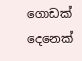ගොඩක් දෙනෙක්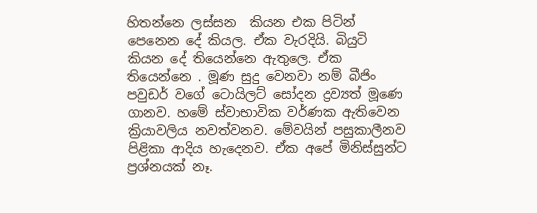හිතන්නෙ ලස්සන  කියන එක පිටින් පෙනෙන දේ කියල. ඒක වැරදියි. බියුටි කියන දේ තියෙන්නෙ ඇතුලෙ. ඒක තියෙන්නෙ . මූණ සුදු වෙනවා නම් බීජිං පවුඩර් වගේ ටොයිලට් සෝදන ද්‍රව්‍යත් මූණෙ ගානව. හමේ ස්වාභාවික වර්ණක ඇතිවෙන ක්‍රියාවලිය නවත්වනව. මේවයින් පසුකාලීනව පිළිකා ආදිය හැදෙනව. ඒක අපේ මිනිස්සුන්ට ප්‍රශ්නයක් නෑ.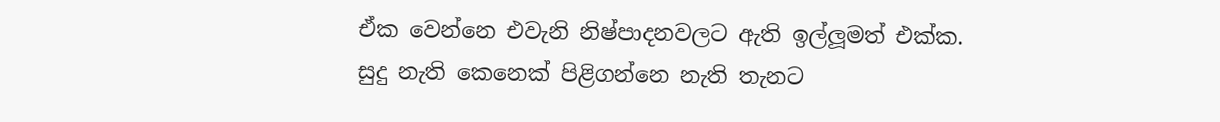ඒක වෙන්නෙ එවැනි නිෂ්පාදනවලට ඇති ඉල්ලූමත් එක්ක. සුදු නැති කෙනෙක් පිළිගන්නෙ නැති තැනට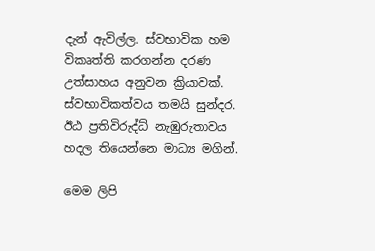දැන් ඇවිල්ල. ස්වභාවික හම විකෘත්ති කරගන්න දරණ උත්සාහය අනුවන ක්‍රියාවක්. ස්වභාවිකත්වය තමයි සුන්දර. ඊඨ ප්‍රතිවිරුද්ධ් නැඹුරුතාවය  හදල තියෙන්නෙ මාධ්‍ය මගින්.

මෙම ලිපි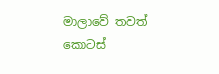මාලාවේ තවත් කොටස්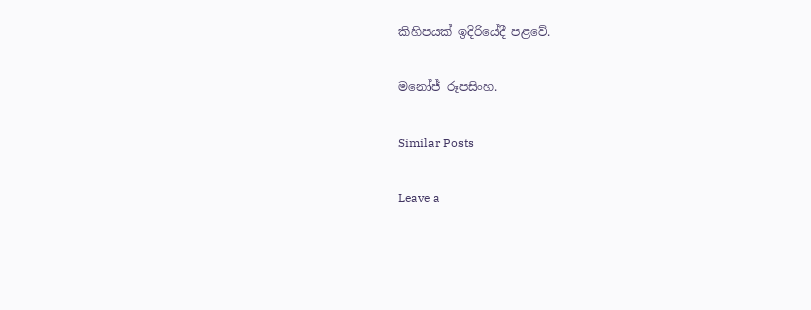කිහිපයක් ඉදිරියේදී පළවේ.

මනෝජ් රූපසිංහ.

Similar Posts

Leave a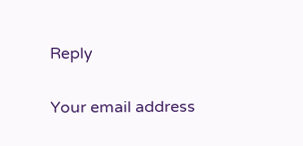Reply

Your email address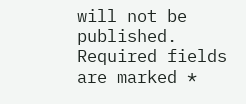will not be published. Required fields are marked *